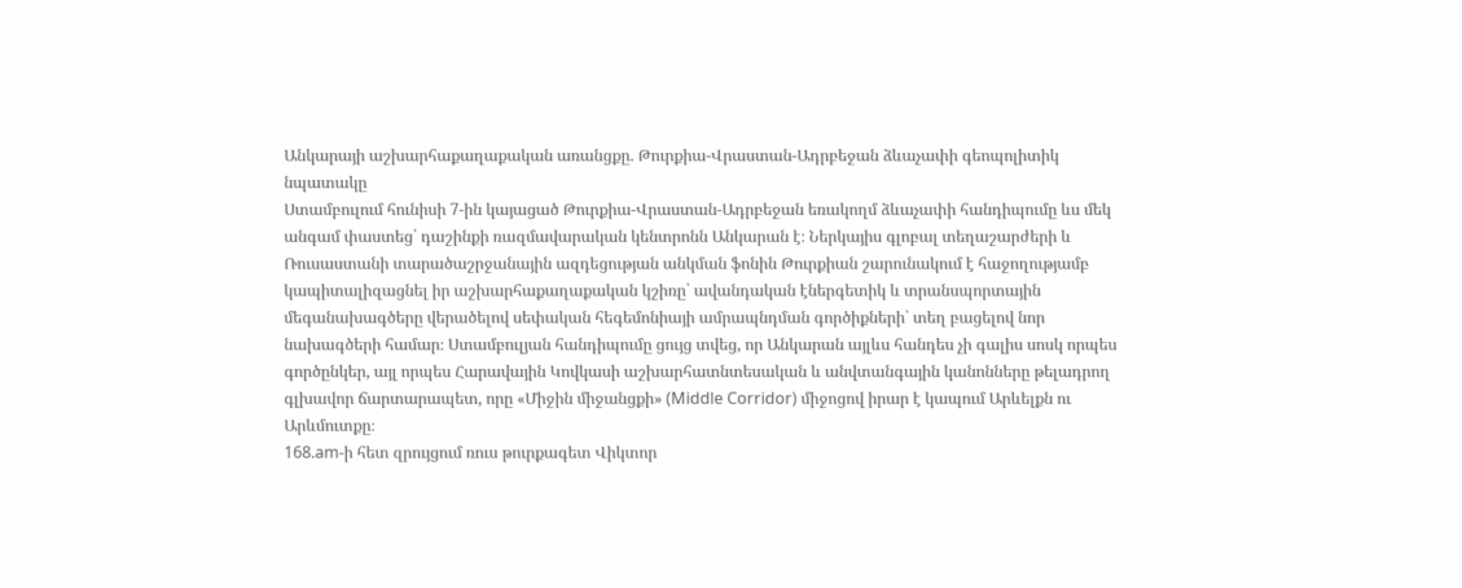Անկարայի աշխարհաքաղաքական առանցքը. Թուրքիա-Վրաստան-Ադրբեջան ձևաչափի գեոպոլիտիկ նպատակը
Ստամբուլում հունիսի 7-ին կայացած Թուրքիա-Վրաստան-Ադրբեջան եռակողմ ձևաչափի հանդիպումը ևս մեկ անգամ փաստեց՝ դաշինքի ռազմավարական կենտրոնն Անկարան է։ Ներկայիս գլոբալ տեղաշարժերի և Ռուսաստանի տարածաշրջանային ազդեցության անկման ֆոնին Թուրքիան շարունակում է հաջողությամբ կապիտալիզացնել իր աշխարհաքաղաքական կշիռը՝ ավանդական էներգետիկ և տրանսպորտային մեգանախագծերը վերածելով սեփական հեգեմոնիայի ամրապնդման գործիքների՝ տեղ բացելով նոր նախագծերի համար։ Ստամբուլյան հանդիպումը ցույց տվեց, որ Անկարան այլևս հանդես չի գալիս սոսկ որպես գործընկեր, այլ որպես Հարավային Կովկասի աշխարհատնտեսական և անվտանգային կանոնները թելադրող գլխավոր ճարտարապետ, որը «Միջին միջանցքի» (Middle Corridor) միջոցով իրար է կապում Արևելքն ու Արևմուտքը։
168.am-ի հետ զրույցում ռուս թուրքագետ Վիկտոր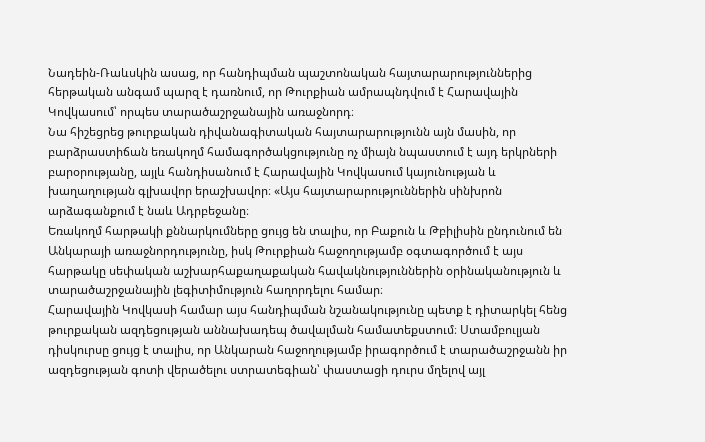Նադեին-Ռաևսկին ասաց, որ հանդիպման պաշտոնական հայտարարություններից հերթական անգամ պարզ է դառնում, որ Թուրքիան ամրապնդվում է Հարավային Կովկասում՝ որպես տարածաշրջանային առաջնորդ։
Նա հիշեցրեց թուրքական դիվանագիտական հայտարարությունն այն մասին, որ բարձրաստիճան եռակողմ համագործակցությունը ոչ միայն նպաստում է այդ երկրների բարօրությանը, այլև հանդիսանում է Հարավային Կովկասում կայունության և խաղաղության գլխավոր երաշխավոր։ «Այս հայտարարություններին սինխրոն արձագանքում է նաև Ադրբեջանը։
Եռակողմ հարթակի քննարկումները ցույց են տալիս, որ Բաքուն և Թբիլիսին ընդունում են Անկարայի առաջնորդությունը, իսկ Թուրքիան հաջողությամբ օգտագործում է այս հարթակը սեփական աշխարհաքաղաքական հավակնություններին օրինականություն և տարածաշրջանային լեգիտիմություն հաղորդելու համար։
Հարավային Կովկասի համար այս հանդիպման նշանակությունը պետք է դիտարկել հենց թուրքական ազդեցության աննախադեպ ծավալման համատեքստում։ Ստամբուլյան դիսկուրսը ցույց է տալիս, որ Անկարան հաջողությամբ իրագործում է տարածաշրջանն իր ազդեցության գոտի վերածելու ստրատեգիան՝ փաստացի դուրս մղելով այլ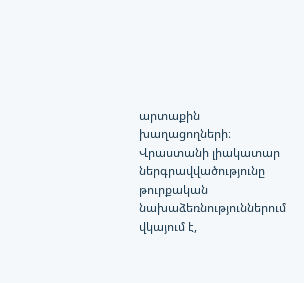արտաքին խաղացողների։ Վրաստանի լիակատար ներգրավվածությունը թուրքական նախաձեռնություններում վկայում է,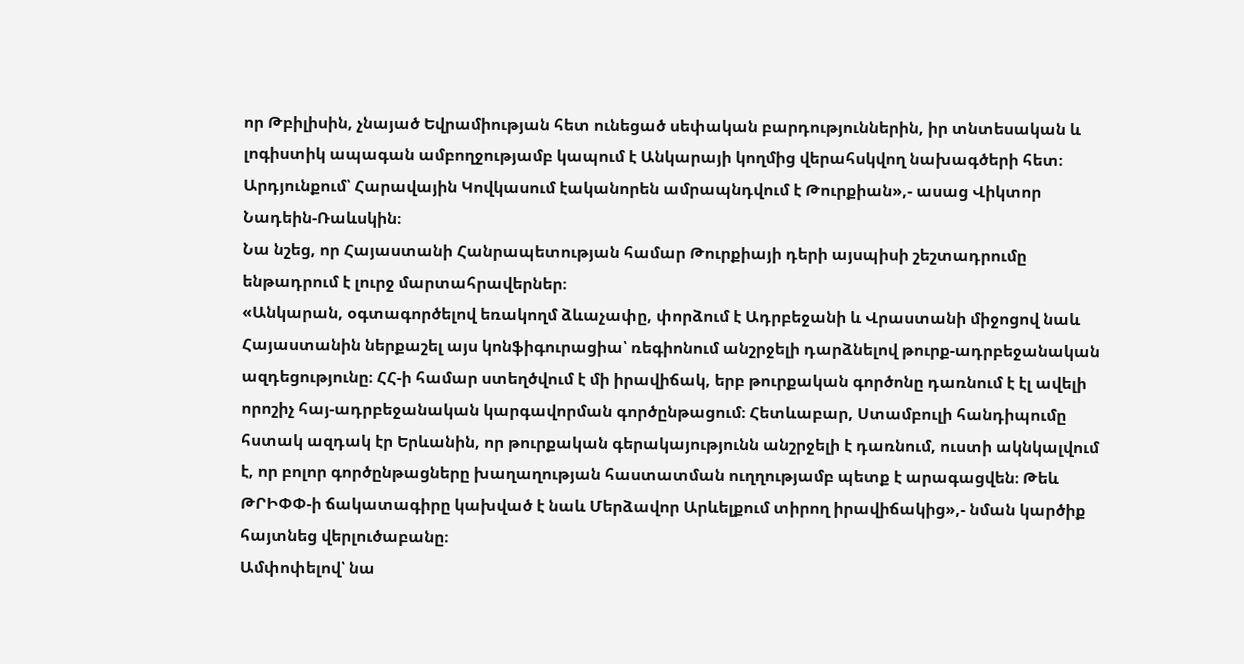որ Թբիլիսին, չնայած Եվրամիության հետ ունեցած սեփական բարդություններին, իր տնտեսական և լոգիստիկ ապագան ամբողջությամբ կապում է Անկարայի կողմից վերահսկվող նախագծերի հետ։ Արդյունքում՝ Հարավային Կովկասում էականորեն ամրապնդվում է Թուրքիան»,- ասաց Վիկտոր Նադեին-Ռաևսկին։
Նա նշեց, որ Հայաստանի Հանրապետության համար Թուրքիայի դերի այսպիսի շեշտադրումը ենթադրում է լուրջ մարտահրավերներ։
«Անկարան, օգտագործելով եռակողմ ձևաչափը, փորձում է Ադրբեջանի և Վրաստանի միջոցով նաև Հայաստանին ներքաշել այս կոնֆիգուրացիա՝ ռեգիոնում անշրջելի դարձնելով թուրք-ադրբեջանական ազդեցությունը։ ՀՀ-ի համար ստեղծվում է մի իրավիճակ, երբ թուրքական գործոնը դառնում է էլ ավելի որոշիչ հայ-ադրբեջանական կարգավորման գործընթացում։ Հետևաբար, Ստամբուլի հանդիպումը հստակ ազդակ էր Երևանին, որ թուրքական գերակայությունն անշրջելի է դառնում, ուստի ակնկալվում է, որ բոլոր գործընթացները խաղաղության հաստատման ուղղությամբ պետք է արագացվեն։ Թեև ԹՐԻՓՓ-ի ճակատագիրը կախված է նաև Մերձավոր Արևելքում տիրող իրավիճակից»,- նման կարծիք հայտնեց վերլուծաբանը։
Ամփոփելով՝ նա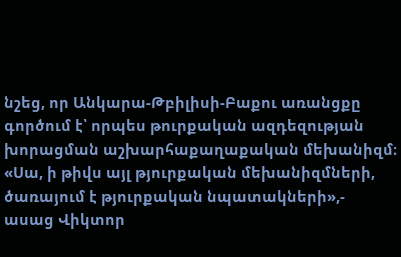նշեց, որ Անկարա-Թբիլիսի-Բաքու առանցքը գործում է՝ որպես թուրքական ազդեզության խորացման աշխարհաքաղաքական մեխանիզմ։
«Սա, ի թիվս այլ թյուրքական մեխանիզմների, ծառայում է թյուրքական նպատակների»,- ասաց Վիկտոր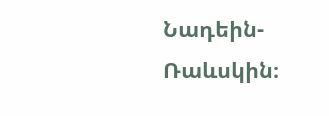Նադեին-Ռաևսկին։